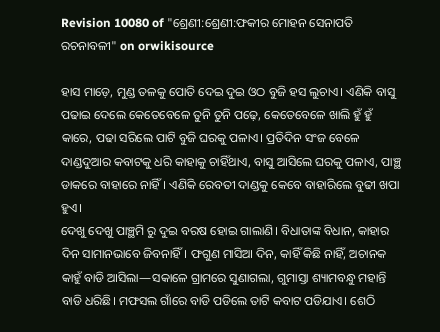Revision 10080 of "ଶ୍ରେଣୀ:ଶ୍ରେଣୀ:ଫକୀର ମୋହନ ସେନାପତି ରଚନାବଳୀ" on orwikisource

ହାସ ମାଡ଼େ, ମୁଣ୍ଡ ତଳକୁ ପୋତି ଦେଇ ଦୁଇ ଓଠ ବୁଜି ହସ ଲୁଚାଏ। ଏଣିକି ବାସୁ ପଢାଇ ଦେଲେ କେତେବେଳେ ତୁନି ତୁନି ପଢ଼େ, କେତେବେଳେ ଖାଲି ହୁଁ ହୁଁ କାରେ, ପଢା ସରିଲେ ପାଟି ବୁଜି ଘରକୁ ପଳାଏ। ପ୍ରତିଦିନ ସଂଜ ବେଳେ ଦାଣ୍ଡଦୁଆର କବାଟକୁ ଧରି କାହାକୁ ଚାହିଁଥାଏ, ବାସୁ ଆସିଲେ ଘରକୁ ପଳାଏ, ପାଞ୍ଛ ଡାକରେ ବାହାରେ ନାହିଁ। ଏଣିକି ରେବତୀ ଦାଣ୍ଡକୁ କେବେ ବାହାରିଲେ ବୁଢୀ ଖପା ହୁଏ।
ଦେଖୁ ଦେଖୁ ପାଞ୍ଛମି ରୁ ଦୁଇ ବରଷ ହୋଇ ଗାଲାଣି। ବିଧାତାଙ୍କ ବିଧାନ, କାହାର ଦିନ ସାମାନଭାବେ ଜିବନାହିଁ। ଫଗୁଣ ମାସିଆ ଦିନ, କାହିଁ କିଛି ନାହିଁ, ଅଚାନକ କାହୁଁ ବାଡି ଆସିଲା—ସକାଳେ ଗ୍ରାମରେ ସୁଣାଗଲା, ଗୁମାସ୍ତା ଶ୍ୟାମବନ୍ଧୁ ମହାନ୍ତି ବାଡି ଧରିଛି। ମଫସଲ ଗାଁରେ ବାଡି ପଡିଲେ ତାଟି କବାଟ ପଡିଯାଏ। ଶେଠି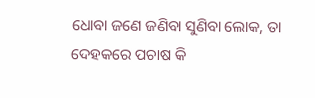ଧୋବା ଜଣେ ଜଣିବା ସୁଣିବା ଲୋକ, ତା ଦେହକରେ ପଚାଷ କି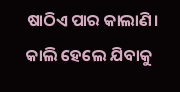ଷାଠିଏ ପାର କାଲାଣି। କାଲି ହେଲେ ଯିବାକୁ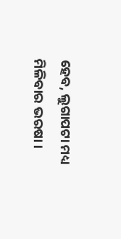ହେବ, ଲୁଗାପଟା ମଧ୍ୟ ମିଳିବାର ଭରଷା।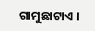ଗାମୁଛାଟାଏ ।